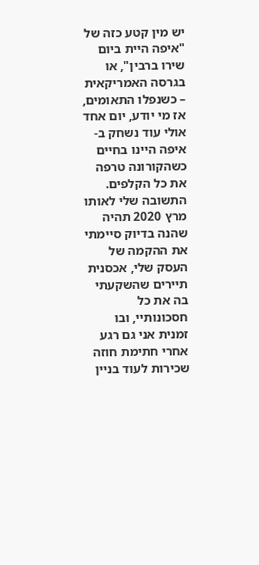יש מין קטע כזה של "איפה היית ביום שירו ברבין", או בגרסה האמריקאית – כשנפלו התאומים, אז מי יודע, יום אחד אולי עוד נשחק ב-איפה היינו בחיים כשהקורונה טרפה את כל הקלפים. התשובה שלי לאותו מרץ 2020 תהיה שהנה בדיוק סיימתי את ההקמה של העסק שלי, אכסנית תיירים שהשקעתי בה את כל חסכונותיי, ובו זמנית אני גם רגע אחרי חתימת חוזה שכירות לעוד בניין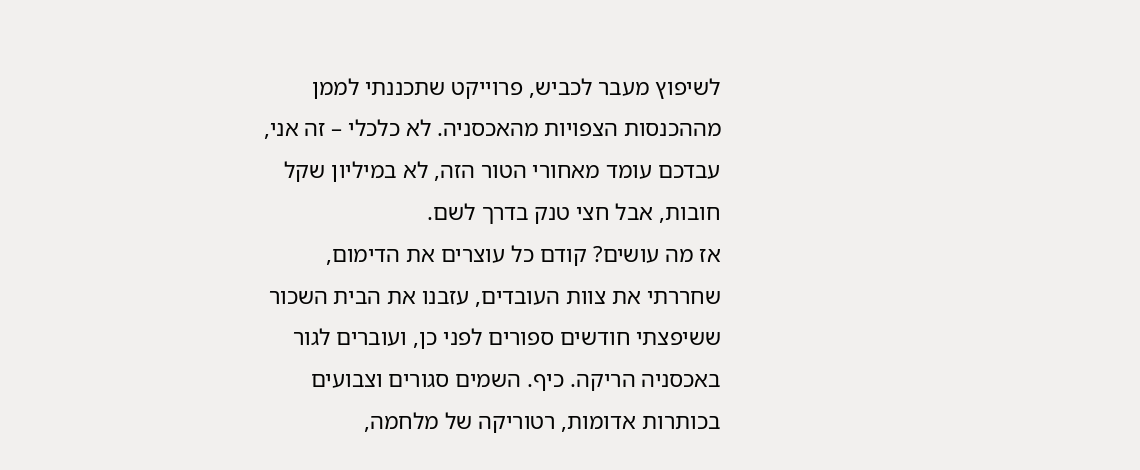לשיפוץ מעבר לכביש, פרוייקט שתכננתי לממן מההכנסות הצפויות מהאכסניה. לא כלכלי – זה אני, עבדכם עומד מאחורי הטור הזה, לא במיליון שקל חובות, אבל חצי טנק בדרך לשם.
אז מה עושים? קודם כל עוצרים את הדימום, שחררתי את צוות העובדים, עזבנו את הבית השכור ששיפצתי חודשים ספורים לפני כן, ועוברים לגור באכסניה הריקה. כיף. השמים סגורים וצבועים בכותרות אדומות, רטוריקה של מלחמה,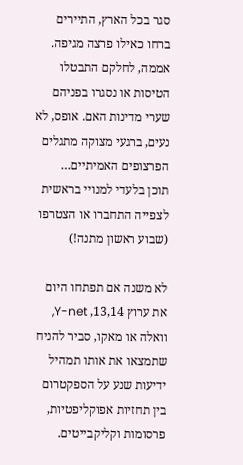סגר בכל הארץ, התיירים ברחו כאילו פרצה מגיפה. אממה, לחלקם התבטלו הטיסות או נסגרו בפניהם שערי מדינות האם. אופס, לא נעים, ברגעי מצוקה מתגלים הפרצופים האמיתיים…
תוכן בלעדי למנויי בראשית
לצפייה התחברו או הצטרפו (שבוע ראשון מתנה!)

לא משנה אם תפתחו היום את ערוץ 13,14, Y-net, וואלה או מאקו, סביר להניח שתמצאו את אותו תמהיל ידיעות שנע על הספקטרום בין תחזיות אפוקליפטיות, פרסומות וקליקבייטים.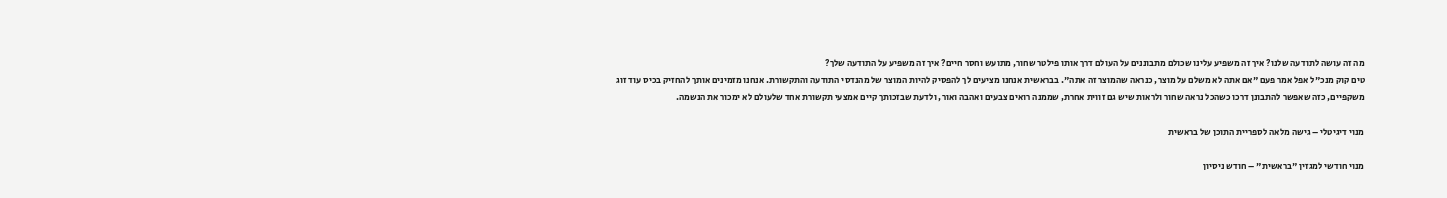מה זה עושה לתודעה שלנו? איך זה משפיע עלינו שכולם מתבוננים על העולם דרך אותו פילטר שחור, מתועש וחסר חיים? איך זה משפיע על התודעה שלך?
טים קוק מנכ"ל אפל אמר פעם "אם אתה לא משלם על מוצר, כנראה שהמוצר זה אתה". בבראשית אנחנו מציעים לך להפסיק להיות המוצר של מהנדסי התודעה והתקשורת. אנחנו מזמינים אותך להחזיק בכיס עוד זוג משקפיים, כזה שאפשר להתבונן דרכו כשהכל נראה שחור ולראות שיש גם זווית אחרת, שממנה רואים צבעים ואהבה ואור, ולדעת שבזכותך קיים אמצעי תקשורת אחד שלעולם לא ימכור את הנשמה.

מנוי דיגיטלי – גישה מלאה לספריית התוכן של בראשית

מנוי חודשי למגזין "בראשית" – חודש ניסיון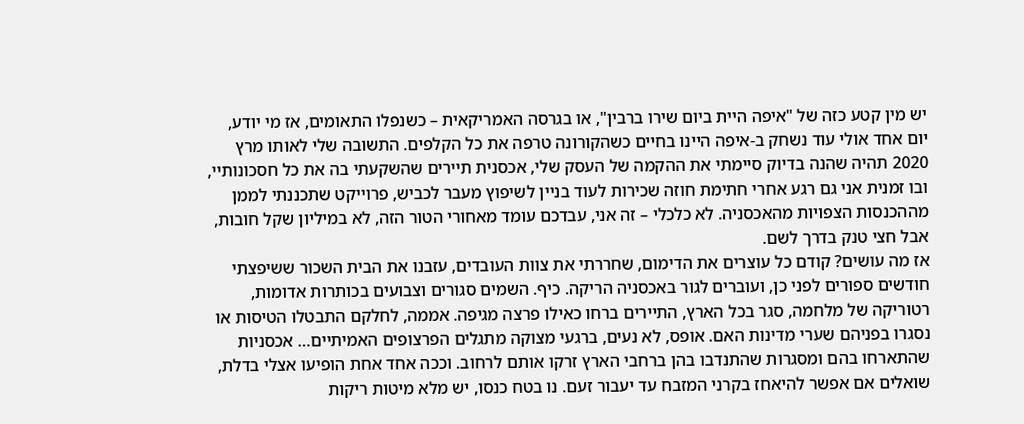יש מין קטע כזה של "איפה היית ביום שירו ברבין", או בגרסה האמריקאית – כשנפלו התאומים, אז מי יודע, יום אחד אולי עוד נשחק ב-איפה היינו בחיים כשהקורונה טרפה את כל הקלפים. התשובה שלי לאותו מרץ 2020 תהיה שהנה בדיוק סיימתי את ההקמה של העסק שלי, אכסנית תיירים שהשקעתי בה את כל חסכונותיי, ובו זמנית אני גם רגע אחרי חתימת חוזה שכירות לעוד בניין לשיפוץ מעבר לכביש, פרוייקט שתכננתי לממן מההכנסות הצפויות מהאכסניה. לא כלכלי – זה אני, עבדכם עומד מאחורי הטור הזה, לא במיליון שקל חובות, אבל חצי טנק בדרך לשם.
אז מה עושים? קודם כל עוצרים את הדימום, שחררתי את צוות העובדים, עזבנו את הבית השכור ששיפצתי חודשים ספורים לפני כן, ועוברים לגור באכסניה הריקה. כיף. השמים סגורים וצבועים בכותרות אדומות, רטוריקה של מלחמה, סגר בכל הארץ, התיירים ברחו כאילו פרצה מגיפה. אממה, לחלקם התבטלו הטיסות או נסגרו בפניהם שערי מדינות האם. אופס, לא נעים, ברגעי מצוקה מתגלים הפרצופים האמיתיים… אכסניות שהתארחו בהם ומסגרות שהתנדבו בהן ברחבי הארץ זרקו אותם לרחוב. וככה אחד אחת הופיעו אצלי בדלת, שואלים אם אפשר להיאחז בקרני המזבח עד יעבור זעם. נו בטח כנסו, יש מלא מיטות ריקות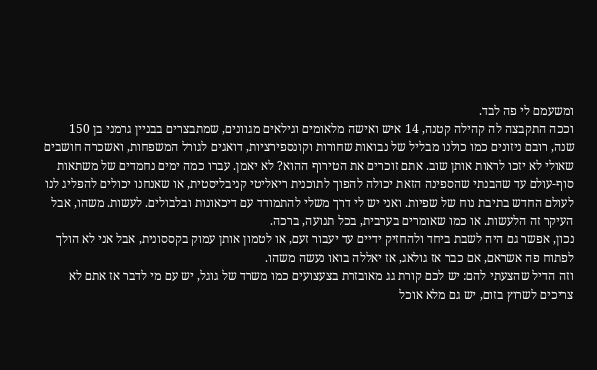ומשעמם לי פה לבד.
וככה התקבצה לה קהילה קטנה, 14 איש ואישה מלאומים וגילאים מגוונים, שמתבצרים בבניין גרמני בן 150 שנה, רובם ניזונים כמו כולנו מבליל של נבואות שחורות וקונספירציות, דואגים לגורל המשפחות, ואשכרה חושבים שאולי לא יזכו לראות אותן שוב. אתם זוכרים את הטירוף ההוא? לא יאמן. עברו כמה ימים נחמדים של משתאות סוף-עולם עד שהבנתי שהספינה הזאת יכולה להפוך לתוכנית ריאליטי קניבליסטית, או שאנחנו יכולים להפליג לנו לעולם החדש בתיבת נוח של שפיות. ואני יש לי דרך משלי להתמודד עם דיכאונות ובלבולים. לעשות. משהו, אבל העיקר זה הלעשות. או כמו שאומרים בערבית, בכל תנועה, ברכה.
נכון, אפשר גם היה לשבת ביחד ולהחזיק ידיים עד יעבור זעם, או לטמון אותן עמוק בקססונית, אבל אני לא הולך לפתוח פה אשראם, אם כבר אז גולאג, אז יאללה בואו נעשה משהו.
וזה הדיל שהצעתי להם: יש לכם קורת גג מאובזרת בצעצועים כמו משרד של גוגל, יש עם מי לדבר אז אתם לא צריכים לשרוץ בזום, יש גם מלא אוכל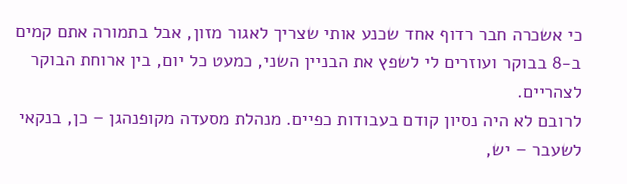כי אשכרה חבר רדוף אחד שכנע אותי שצריך לאגור מזון, אבל בתמורה אתם קמים ב-8 בבוקר ועוזרים לי לשפץ את הבניין השני, כמעט כל יום, בין ארוחת הבוקר לצהריים.
לרובם לא היה נסיון קודם בעבודות כפיים. מנהלת מסעדה מקופנהגן – כן, בנקאי לשעבר – יש,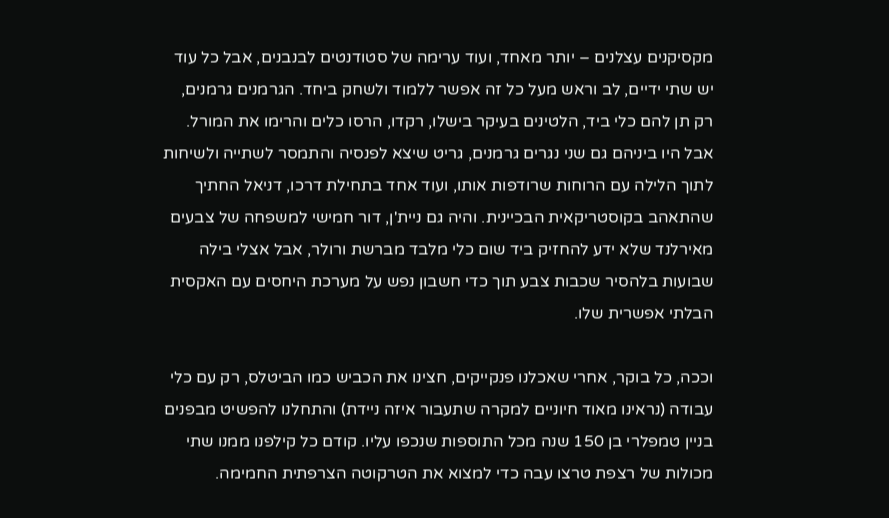מקסיקנים עצלנים – יותר מאחד, ועוד ערימה של סטודנטים לבנבנים, אבל כל עוד יש שתי ידיים, לב וראש מעל כל זה אפשר ללמוד ולשחק ביחד. הגרמנים גרמנים, רק תן להם כלי ביד, הלטינים בעיקר בישלו, רקדו, הרסו כלים והרימו את המורל. אבל היו ביניהם גם שני נגרים גרמנים, גריט שיצא לפנסיה והתמסר לשתייה ולשיחות לתוך הלילה עם הרוחות שרודפות אותו, ועוד אחד בתחילת דרכו, דניאל החתיך שהתאהב בקוסטריקאית הבכיינית. והיה גם ניית'ן, דור חמישי למשפחה של צבעים מאירלנד שלא ידע להחזיק ביד שום כלי מלבד מברשת ורולר, אבל אצלי בילה שבועות בלהסיר שכבות צבע תוך כדי חשבון נפש על מערכת היחסים עם האקסית הבלתי אפשרית שלו.

וככה, כל בוקר, אחרי שאכלנו פנקייקים, חצינו את הכביש כמו הביטלס, רק עם כלי עבודה (נראינו מאוד חיוניים למקרה שתעבור איזה ניידת) והתחלנו להפשיט מבפנים בניין טמפלרי בן 150 שנה מכל התוספות שנכפו עליו. קודם כל קילפנו ממנו שתי מכולות של רצפת טרצו עבה כדי למצוא את הטרקוטה הצרפתית החמימה.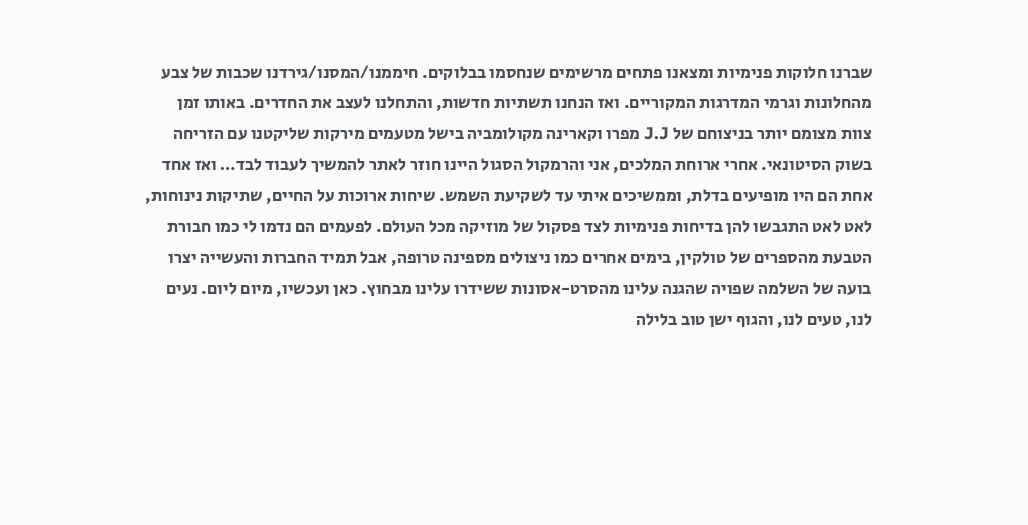שברנו חלוקות פנימיות ומצאנו פתחים מרשימים שנחסמו בבלוקים. חיממנו/המסנו/גירדנו שכבות של צבע מהחלונות וגרמי המדרגות המקוריים. ואז הנחנו תשתיות חדשות, והתחלנו לעצב את החדרים. באותו זמן צוות מצומם יותר בניצוחם של J.J מפרו וקארינה מקולומביה בישל מטעמים מירקות שליקטנו עם הזריחה בשוק הסיטונאי. אחרי ארוחת המלכים, אני והרמקול הסגול היינו חוזר לאתר להמשיך לעבוד לבד… ואז אחד אחת הם היו מופיעים בדלת, וממשיכים איתי עד לשקיעת השמש. שיחות ארוכות על החיים, שתיקות נינוחות, לאט לאט התגבשו להן בדיחות פנימיות לצד פסקול של מוזיקה מכל העולם. לפעמים הם נדמו לי כמו חבורת הטבעת מהספרים של טולקין, בימים אחרים כמו ניצולים מספינה טרופה, אבל תמיד החברות והעשייה יצרו בועה של השלמה שפויה שהגנה עלינו מהסרט-אסונות ששידרו עלינו מבחוץ. כאן ועכשיו, מיום ליום. נעים לנו, טעים לנו, והגוף ישן טוב בלילה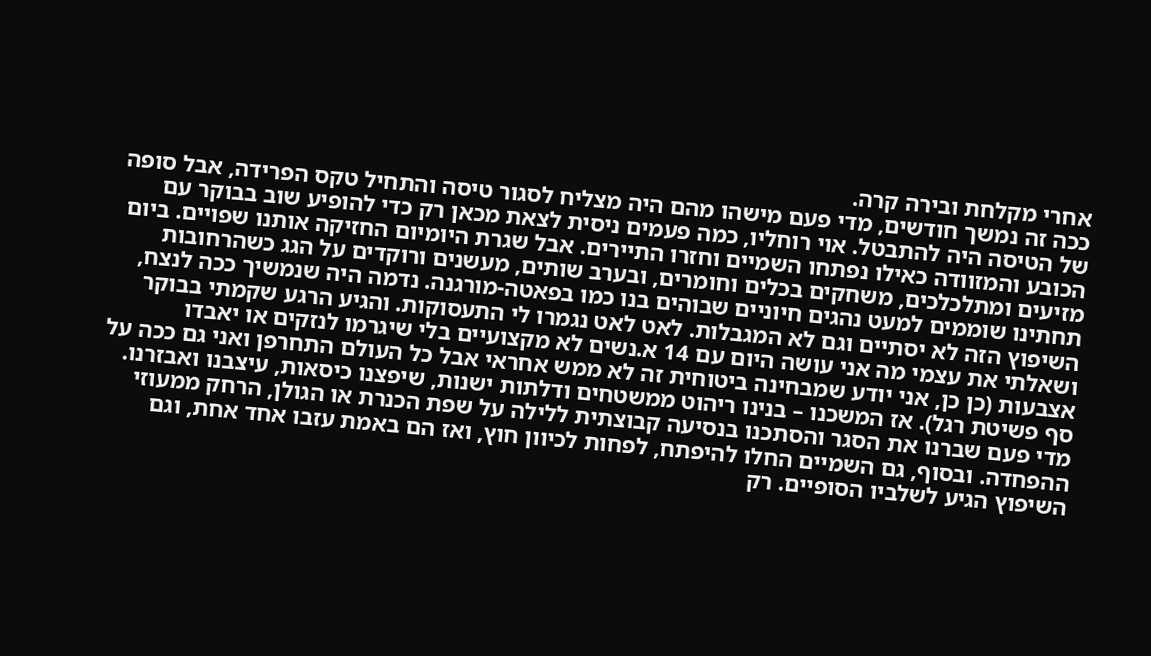אחרי מקלחת ובירה קרה.
ככה זה נמשך חודשים, מדי פעם מישהו מהם היה מצליח לסגור טיסה והתחיל טקס הפרידה, אבל סופה של הטיסה היה להתבטל. אוי רוחליו, כמה פעמים ניסית לצאת מכאן רק כדי להופיע שוב בבוקר עם הכובע והמזוודה כאילו נפתחו השמיים וחזרו התיירים. אבל שגרת היומיום החזיקה אותנו שפויים. ביום מזיעים ומתלכלכים, משחקים בכלים וחומרים, ובערב שותים, מעשנים ורוקדים על הגג כשהרחובות תחתינו שוממים למעט נהגים חיוניים שבוהים בנו כמו בפאטה-מורגנה. נדמה היה שנמשיך ככה לנצח, השיפוץ הזה לא יסתיים וגם לא המגבלות. לאט לאט נגמרו לי התעסוקות. והגיע הרגע שקמתי בבוקר ושאלתי את עצמי מה אני עושה היום עם 14 א.נשים לא מקצועיים בלי שיגרמו לנזקים או יאבדו אצבעות (כן כן, אני יודע שמבחינה ביטוחית זה לא ממש אחראי אבל כל העולם התחרפן ואני גם ככה על סף פשיטת רגל). אז המשכנו – בנינו ריהוט ממשטחים ודלתות ישנות, שיפצנו כיסאות, עיצבנו ואבזרנו. מדי פעם שברנו את הסגר והסתכנו בנסיעה קבוצתית ללילה על שפת הכנרת או הגולן, הרחק ממעוזי ההפחדה. ובסוף, גם השמיים החלו להיפתח, לפחות לכיוון חוץ, ואז הם באמת עזבו אחד אחת, וגם השיפוץ הגיע לשלביו הסופיים. רק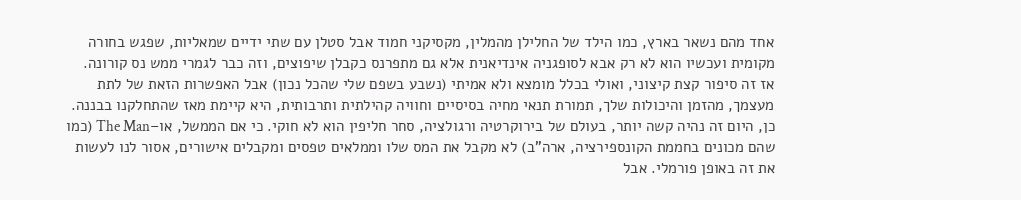אחד מהם נשאר בארץ, כמו הילד של החלילן מהמלין, מקסיקני חמוד אבל סטלן עם שתי ידיים שמאליות, שפגש בחורה מקומית ועכשיו הוא לא רק אבא לסופגניה אינדיאנית אלא גם מתפרנס כקבלן שיפוצים, וזה כבר לגמרי ממש נס קורונה.
אז זה סיפור קצת קיצוני, ואולי בכלל מומצא ולא אמיתי (נשבע בשפם שלי שהכל נכון) אבל האפשרות הזאת של לתת מעצמך, מהזמן והיכולות שלך, תמורת תנאי מחיה בסיסיים וחוויה קהילתית ותרבותית, היא קיימת מאז שהתחלקנו בבננה. כן, היום זה נהיה קשה יותר, בעולם של בירוקרטיה ורגולציה, סחר חליפין הוא לא חוקי. כי אם הממשל, או–The Man (כמו שהם מכונים בחממת הקונספירציה, ארה"ב) לא מקבל את המס שלו וממלאים טפסים ומקבלים אישורים, אסור לנו לעשות את זה באופן פורמלי. אבל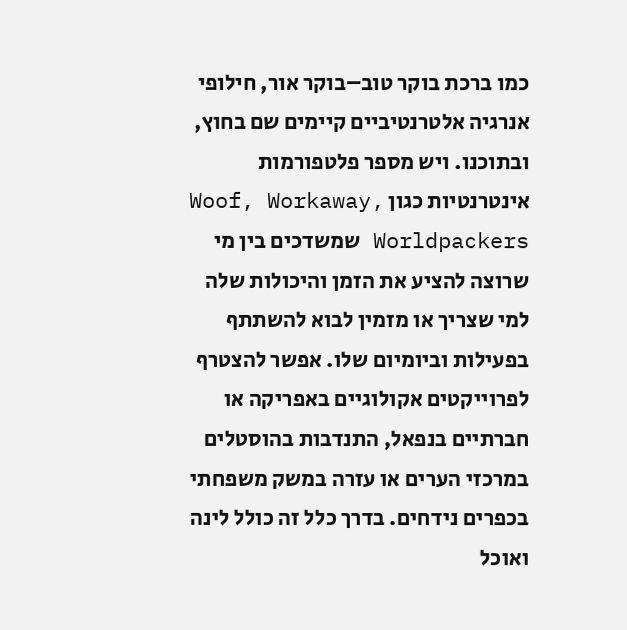כמו ברכת בוקר טוב–בוקר אור, חילופי אנרגיה אלטרנטיביים קיימים שם בחוץ, ובתוכנו. ויש מספר פלטפורמות אינטרנטיות כגון Woof, Workaway, Worldpackers שמשדכים בין מי שרוצה להציע את הזמן והיכולות שלה למי שצריך או מזמין לבוא להשתתף בפעילות וביומיום שלו. אפשר להצטרף לפרוייקטים אקולוגיים באפריקה או חברתיים בנפאל, התנדבות בהוסטלים במרכזי הערים או עזרה במשק משפחתי בכפרים נידחים. בדרך כלל זה כולל לינה ואוכל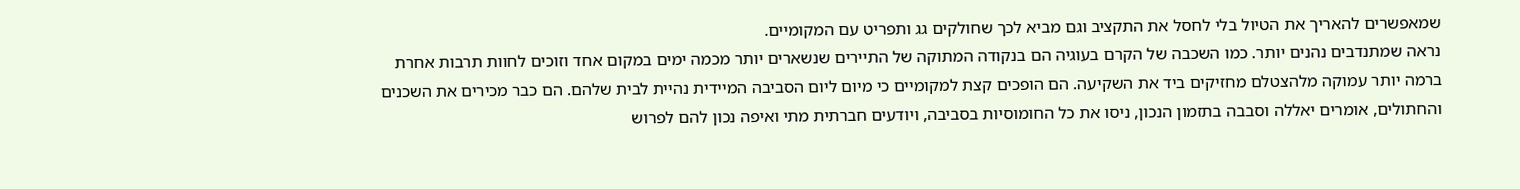שמאפשרים להאריך את הטיול בלי לחסל את התקציב וגם מביא לכך שחולקים גג ותפריט עם המקומיים.
נראה שמתנדבים נהנים יותר. כמו השכבה של הקרם בעוגיה הם בנקודה המתוקה של התיירים שנשארים יותר מכמה ימים במקום אחד וזוכים לחוות תרבות אחרת ברמה יותר עמוקה מלהצטלם מחזיקים ביד את השקיעה. הם הופכים קצת למקומיים כי מיום ליום הסביבה המיידית נהיית לבית שלהם. הם כבר מכירים את השכנים והחתולים, אומרים יאללה וסבבה בתזמון הנכון, ניסו את כל החומוסיות בסביבה, ויודעים חברתית מתי ואיפה נכון להם לפרוש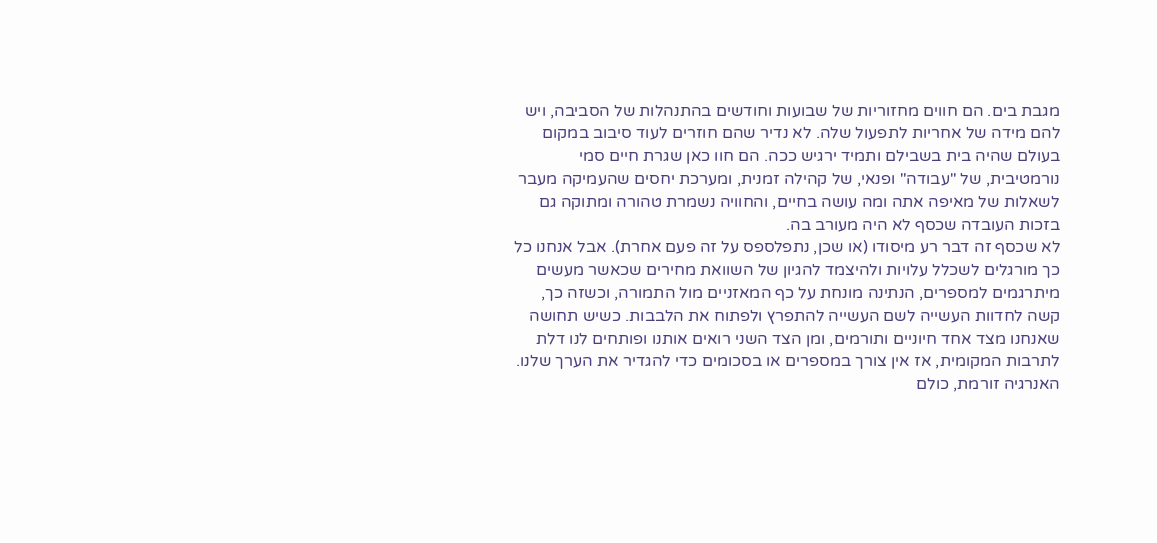מגבת בים. הם חווים מחזוריות של שבועות וחודשים בהתנהלות של הסביבה, ויש להם מידה של אחריות לתפעול שלה. לא נדיר שהם חוזרים לעוד סיבוב במקום בעולם שהיה בית בשבילם ותמיד ירגיש ככה. הם חוו כאן שגרת חיים סמי נורמטיבית, של "עבודה" ופנאי, של קהילה זמנית, ומערכת יחסים שהעמיקה מעבר לשאלות של מאיפה אתה ומה עושה בחיים, והחוויה נשמרת טהורה ומתוקה גם בזכות העובדה שכסף לא היה מעורב בה.
לא שכסף זה דבר רע מיסודו (או שכן, נתפלספס על זה פעם אחרת). אבל אנחנו כל כך מורגלים לשכלל עלויות ולהיצמד להגיון של השוואת מחירים שכאשר מעשים מיתרגמים למספרים, הנתינה מונחת על כף המאזניים מול התמורה, וכשזה כך, קשה לחדוות העשייה לשם העשייה להתפרץ ולפתוח את הלבבות. כשיש תחושה שאנחנו מצד אחד חיוניים ותורמים, ומן הצד השני רואים אותנו ופותחים לנו דלת לתרבות המקומית, אז אין צורך במספרים או בסכומים כדי להגדיר את הערך שלנו. האנרגיה זורמת, כולם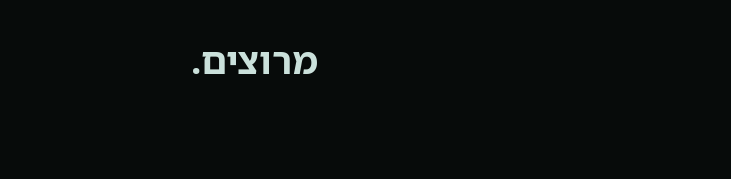מרוצים.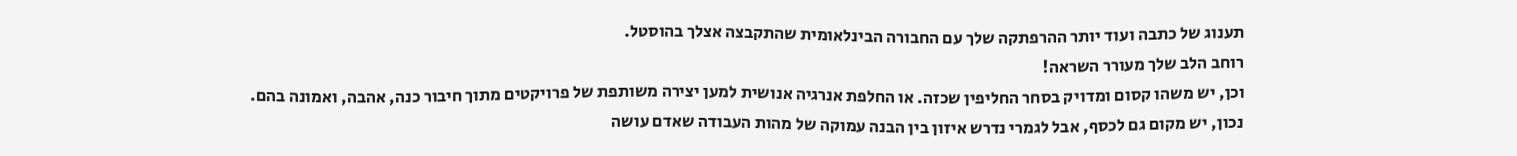תענוג של כתבה ועוד יותר ההרפתקה שלך עם החבורה הבינלאומית שהתקבצה אצלך בהוסטל.
רוחב הלב שלך מעורר השראה!
וכן, יש משהו קסום ומדויק בסחר החליפין שכזה. או החלפת אנרגיה אנושית למען יצירה משותפת של פרויקטים מתוך חיבור כנה, אהבה, ואמונה בהם.
נכון, יש מקום גם לכסף, אבל לגמרי נדרש איזון בין הבנה עמוקה של מהות העבודה שאדם עושה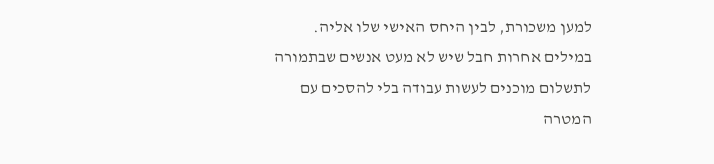למען משכורת, לבין היחס האישי שלו אליה.
במילים אחרות חבל שיש לא מעט אנשים שבתמורה לתשלום מוכנים לעשות עבודה בלי להסכים עם המטרה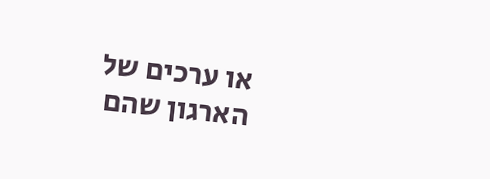או ערכים של הארגון שהם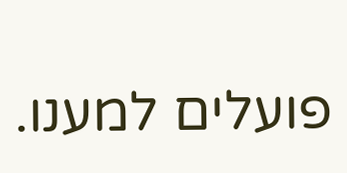פועלים למענו.